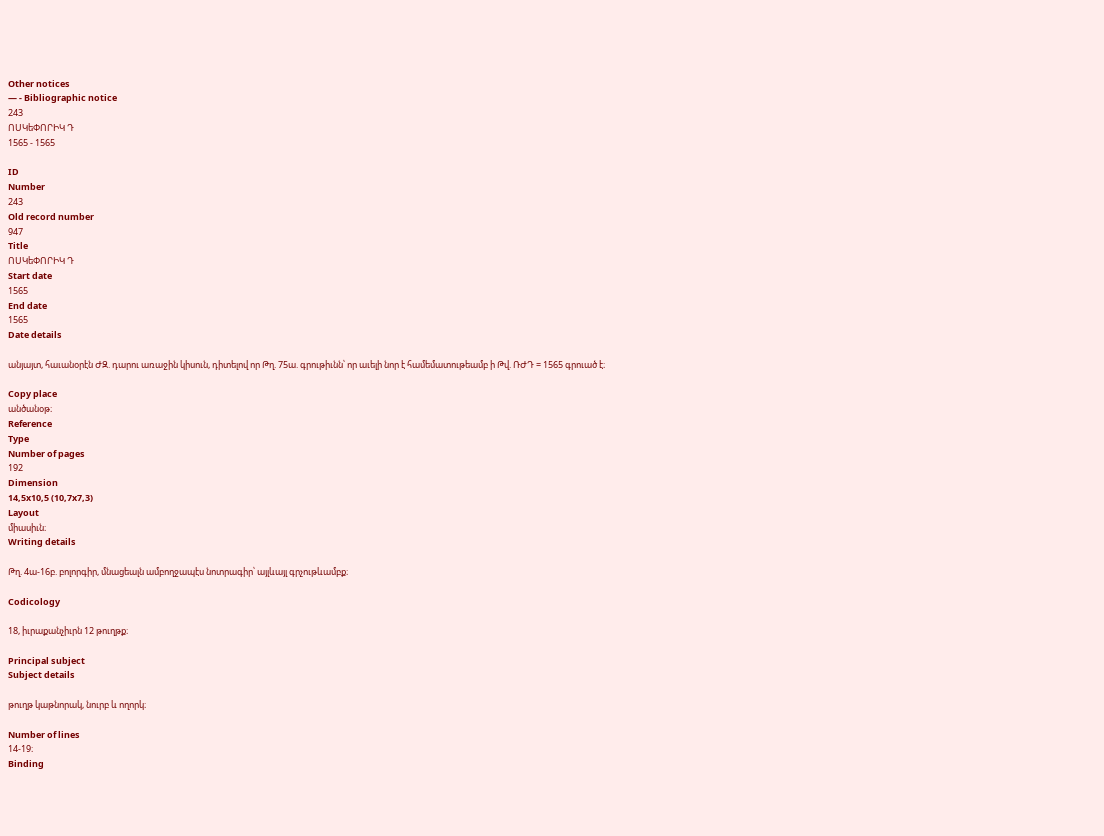Other notices
— - Bibliographic notice
243
ՈՍԿեՓՈՐԻԿ Դ
1565 - 1565

ID
Number
243
Old record number
947
Title
ՈՍԿեՓՈՐԻԿ Դ
Start date
1565
End date
1565
Date details

անյայտ, հաւանօրէն ԺԶ. դարու առաջին կիսուն, դիտելով որ Թղ. 75ա. գրութիւնն՝ որ աւելի նոր է համեմատութեամբ ի Թվ. ՌԺԴ = 1565 գրուած է։

Copy place
անծանօթ։
Reference
Type
Number of pages
192
Dimension
14,5x10,5 (10,7x7,3)
Layout
միասիւն։
Writing details

Թղ. 4ա-16բ. բոլորգիր, մնացեալն ամբողջապէս նոտրագիր՝ այլևայլ գրչութևամբք։

Codicology

18, իւրաքանչիւրն 12 թուղթք։

Principal subject
Subject details

թուղթ կաթնորակ, նուրբ և ողորկ։

Number of lines
14-19։
Binding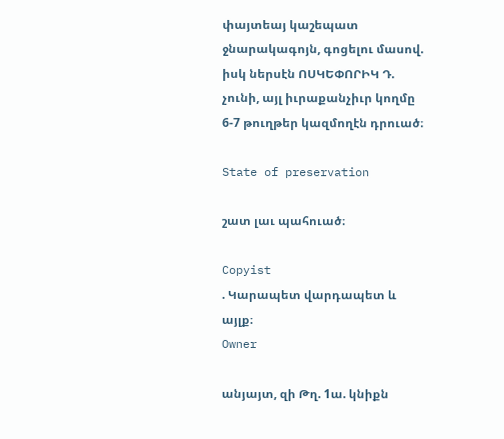փայտեայ կաշեպատ ջնարակագոյն, գոցելու մասով. իսկ ներսէն ՈՍԿԵՓՈՐԻԿ Դ. չունի, այլ իւրաքանչիւր կողմը 6-7 թուղթեր կազմողէն դրուած։

State of preservation

շատ լաւ պահուած։

Copyist
. Կարապետ վարդապետ և այլք։
Owner

անյայտ, զի Թղ. 1ա. կնիքն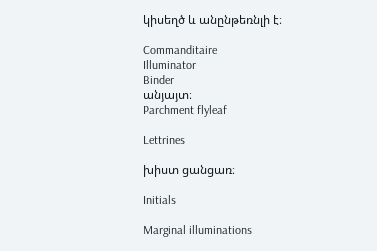կիսեղծ և անընթեռնլի է։

Commanditaire
Illuminator
Binder
անյայտ։
Parchment flyleaf

Lettrines

խիստ ցանցառ։

Initials

Marginal illuminations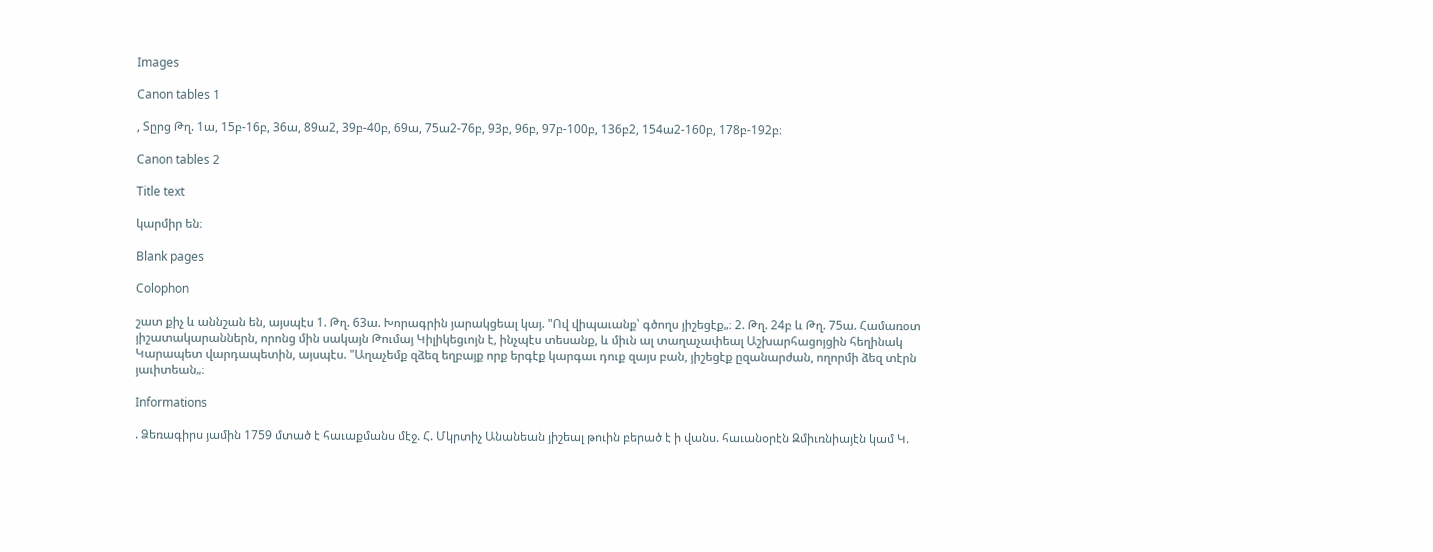Images

Canon tables 1

, Տըրց Թղ. 1ա, 15բ-16բ, 36ա, 89ա2, 39բ-40բ, 69ա, 75ա2-76բ, 93բ, 96բ, 97բ-100բ, 136բ2, 154ա2-160բ, 178բ-192բ։

Canon tables 2

Title text

կարմիր են։

Blank pages

Colophon

շատ քիչ և աննշան են, այսպէս 1. Թղ. 63ա. Խորագրին յարակցեալ կայ. "Ով վիպաւանք՝ գծողս յիշեցէք„։ 2. Թղ. 24բ և Թղ. 75ա. Համառօտ յիշատակարաններն, որոնց մին սակայն Թումայ Կիլիկեցւոյն է, ինչպէս տեսանք, և միւն ալ տաղաչափեալ Աշխարհացոյցին հեղինակ Կարապետ վարդապետին, այսպէս. "Աղաչեմք զձեզ եղբայք որք երգէք կարգաւ դուք զայս բան, յիշեցէք ըզանարժան, ողորմի ձեզ տէրն յաւիտեան„։

Informations

. Ձեռագիրս յամին 1759 մտած է հաւաքմանս մէջ. Հ. Մկրտիչ Անանեան յիշեալ թուին բերած է ի վանս. հաւանօրէն Զմիւռնիայէն կամ Կ.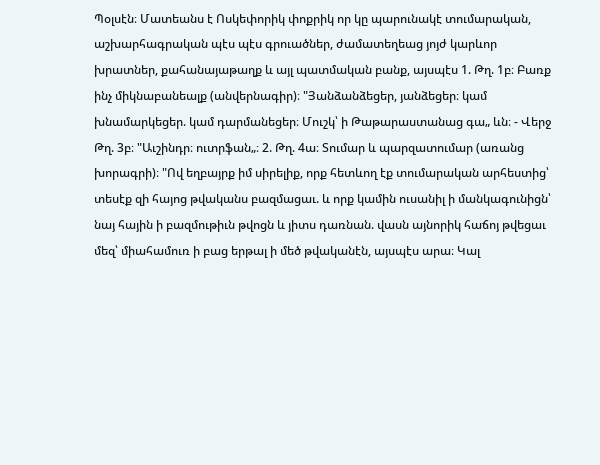Պօլսէն։ Մատեանս է Ոսկեփորիկ փոքրիկ որ կը պարունակէ տումարական, աշխարհագրական պէս պէս գրուածներ, ժամատեղեաց յոյժ կարևոր խրատներ, քահանայաթաղք և այլ պատմական բանք, այսպէս 1. Թղ. 1բ։ Բառք ինչ միկնաբանեալք (անվերնագիր)։ "Յանձանձեցեր, յանձեցեր։ կամ խնամարկեցեր. կամ դարմանեցեր։ Մուշկ՝ ի Թաթարաստանաց գա„ ևն։ - Վերջ Թղ. 3բ։ "Աւշինդր։ ուտրֆան„։ 2. Թղ. 4ա։ Տումար և պարզատումար (առանց խորագրի)։ "Ով եղբայրք իմ սիրելիք, որք հետևող էք տումարական արհեստից՝ տեսէք զի հայոց թվականս բազմացաւ. և որք կամին ուսանիլ ի մանկագունիցն՝ նայ հային ի բազմութիւն թվոցն և յիտս դառնան. վասն այնորիկ հաճոյ թվեցաւ մեզ՝ միահամուռ ի բաց երթալ ի մեծ թվականէն, այսպէս արա։ Կալ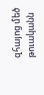զհայոց մեծ թուականն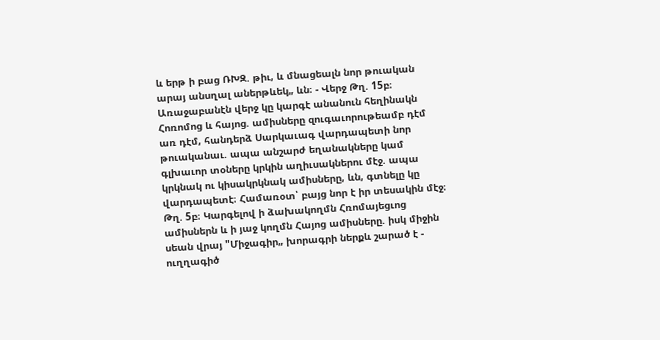և երթ ի բաց ՌԽԶ. թիւ, և մնացեալն նոր թուական արայ անսղալ աներթևեկ„ ևն։ - Վերջ Թղ. 15բ։ Առաջաբանէն վերջ կը կարգէ անանուն հեղինակն Հոռոմոց և հայոց. ամիսները զուգաւորութեամբ դէմ առ դէմ, հանդերձ Սարկաւագ վարդապետի նոր թուականաւ. ապա անշարժ եղանակները կամ գլխաւոր տօները կրկին աղիւսակներու մէջ. ապա կրկնակ ու կիսակրկնակ ամիսները, ևն, գտնելը կը վարդապետէ։ Համառօտ՝ բայց նոր է իր տեսակին մէջ։ Թղ. 5բ։ Կարգելով ի ձախակողմն Հռոմայեցւոց ամիսներն և ի յաջ կողմն Հայոց ամիսները. իսկ միջին սեան վրայ "Միջագիր„ խորագրի ներքև շարած է - ուղղագիծ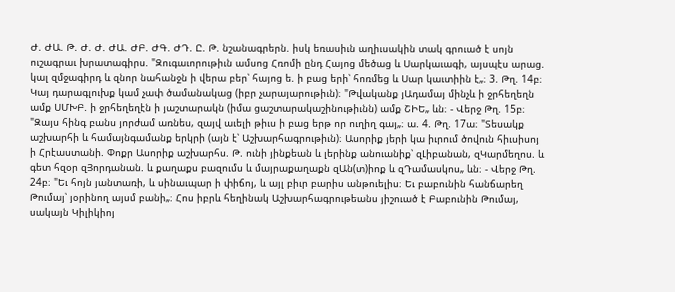Ժ. ԺԱ. Թ. Ժ. Ժ. ԺԱ. ԺԲ. ԺԳ. ԺԴ. Ը. Թ. նշանագրերն. իսկ եռասիւն աղիւսակին տակ գրուած է սոյն ուշագրաւ խրատագիրս. "Զուգաւորութիւն ամսոց Հռոմի ընդ Հայոց մեծաց և Սարկաւագի, այսպէս արաց. կալ զմջագիրդ և զնոր նահանջն ի վերա բեր՝ հայոց ե. ի բաց երի՝ հոռմեց և Սար կաւտիին է„։ 3. Թղ. 14բ։ Կայ դարագլուխք կամ չափ ծամանակաց (իբր չարայարութիւն)։ "Թվականք յԱդամայ մինչև ի ջրհեղեղն ամք ՍՄԽԲ. ի ջրհեղեղէն ի յաշտարակն (իմա ցաշտարակաշինութիւնն) ամք ՇԻԵ„ ևն։ - Վերջ Թղ. 15բ։ "Զայս հինգ բանս յորժամ առնես, զայվ աւելի թիւս ի բաց երթ որ ուղիղ գայ„։ ա. 4. Թղ. 17ա։ "Տեսակք աշխարհի և համայնգամանք երկրի (այն է՝ Աշխարհագրութիւն)։ Ասորիք յերի կա իւրում ծովուն հիւսիսոյ ի Հրէաստանի. Փոքր Ասորիք աշխարհս. Թ. ունի յինքեան և լերինք անուանիք՝ զԼիբանան, զԿարմեղոս. և գետ հզօր զՅորդանան. և քաղաքս բազումս և մայրաքաղաքն զԱն(տ)իոք և զԴամասկոս„ ևն։ - Վերջ Թղ. 24բ։ "Եւ հոյն յանտառի, և սինաւպար ի փիճոյ, և այլ բիւր բարիս անթուելիս։ Եւ բաբունին հանճարեղ Թումայ՝ յօրինող այսմ բանի„։ Հոս իբրև հեղինակ Աշխարհագրութեանս յիշուած է Բաբունին Թումայ, սակայն Կիլիկիոյ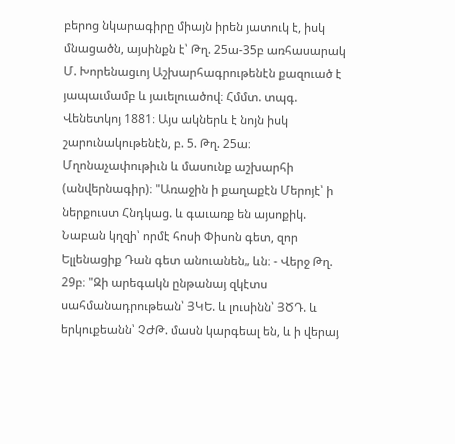բերոց նկարագիրը միայն իրեն յատուկ է, իսկ մնացածն, այսինքն է՝ Թղ. 25ա-35բ առհասարակ Մ. Խորենացւոյ Աշխարհագրութենէն քազուած է յապաւմամբ և յաւելուածով։ Հմմտ. տպգ. Վենետկոյ 1881։ Այս ակներև է նոյն իսկ շարունակութենէն, բ. 5. Թղ. 25ա։ Մղոնաչափութիւն և մասունք աշխարհի (անվերնագիր)։ "Առաջին ի քաղաքէն Մերոյէ՝ ի ներքուստ Հնդկաց. և գաւառք են այսոքիկ. Նաբան կղզի՝ որմէ հոսի Փիսոն գետ, զոր Ելլենացիք Դան գետ անուանեն„ ևն։ - Վերջ Թղ. 29բ։ "Զի արեգակն ընթանայ զկէտս սահմանադրութեան՝ ՅԿԵ. և լուսինն՝ ՅԾԴ. և երկուքեանն՝ ՉԺԹ. մասն կարգեալ են, և ի վերայ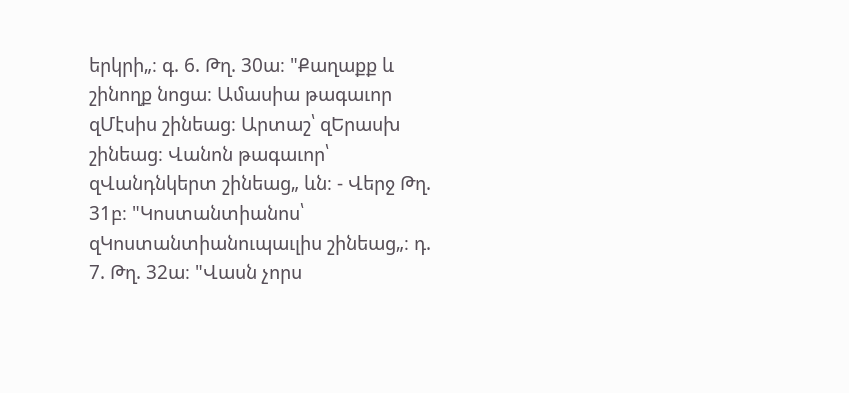երկրի„։ գ. 6. Թղ. 30ա։ "Քաղաքք և շինողք նոցա։ Ամասիա թագաւոր զՄէսիս շինեաց։ Արտաշ՝ զԵրասխ շինեաց։ Վանոն թագաւոր՝ զՎանդնկերտ շինեաց„ ևն։ - Վերջ Թղ. 31բ։ "Կոստանտիանոս՝ զԿոստանտիանուպաւլիս շինեաց„։ դ. 7. Թղ. 32ա։ "Վասն չորս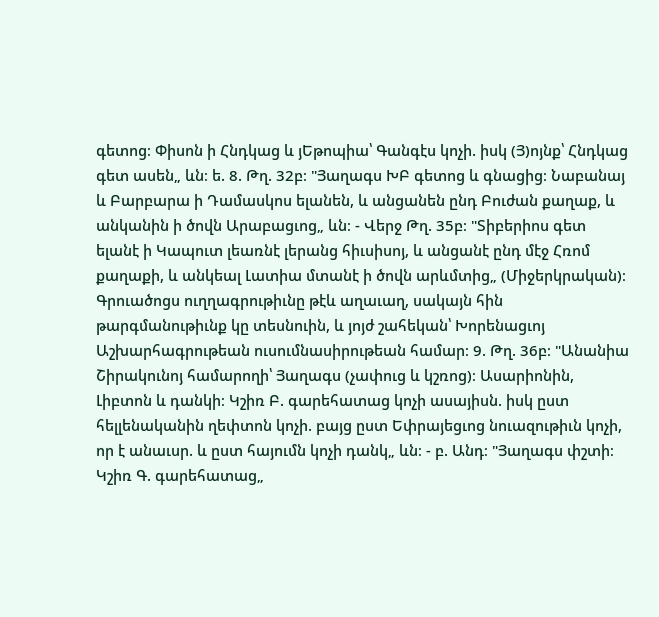գետոց։ Փիսոն ի Հնդկաց և յԵթոպիա՝ Գանգէս կոչի. իսկ (Յ)ոյնք՝ Հնդկաց գետ ասեն„ ևն։ ե. 8. Թղ. 32բ։ "Յաղագս ԽԲ գետոց և գնացից։ Նաբանայ և Բարբարա ի Դամասկոս ելանեն, և անցանեն ընդ Բուժան քաղաք, և անկանին ի ծովն Արաբացւոց„ ևն։ - Վերջ Թղ. 35բ։ "Տիբերիոս գետ ելանէ ի Կապուտ լեառնէ լերանց հիւսիսոյ, և անցանէ ընդ մէջ Հռոմ քաղաքի, և անկեալ Լատիա մտանէ ի ծովն արևմտից„ (Միջերկրական)։ Գրուածոցս ուղղագրութիւնը թէև աղաւաղ, սակայն հին թարգմանութիւնք կը տեսնուին, և յոյժ շահեկան՝ Խորենացւոյ Աշխարհագրութեան ուսումնասիրութեան համար։ 9. Թղ. 36բ։ "Անանիա Շիրակունոյ համարողի՝ Յաղագս (չափուց և կշռոց)։ Ասարիոնին, Լիբտոն և դանկի։ Կշիռ Բ. գարեհատաց կոչի ասայիսն. իսկ ըստ հելլենականին ղեփտոն կոչի. բայց ըստ Եփրայեցւոց նուազութիւն կոչի, որ է անաւսր. և ըստ հայումն կոչի դանկ„ ևն։ - բ. Անդ։ "Յաղագս փշտի։ Կշիռ Գ. գարեհատաց„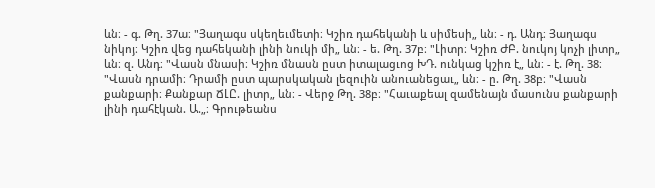ևն։ - գ. Թղ. 37ա։ "Յաղագս սկեղեւմետի։ Կշիռ դահեկանի և սիմեսի„ ևն։ - դ. Անդ։ Յաղագս նիկոյ։ Կշիռ վեց դահեկանի լինի նուկի մի„ ևն։ - ե. Թղ. 37բ։ "Լիտր։ Կշիռ ԺԲ. նուկոյ կոչի լիտր„ ևն։ զ. Անդ։ "Վասն մնասի։ Կշիռ մնասն ըստ իտալացւոց ԽԴ. ունկաց կշիռ է„ ևն։ - է. Թղ. 38։ "Վասն դրամի։ Դրամի ըստ պարսկական լեզուին անուանեցաւ„ ևն։ - ը. Թղ. 38բ։ "Վասն քանքարի։ Քանքար ՃԼԸ. լիտր„ ևն։ - Վերջ Թղ. 38բ։ "Հաւաքեալ զամենայն մասունս քանքարի լինի դահէկան. Ա.„։ Գրութեանս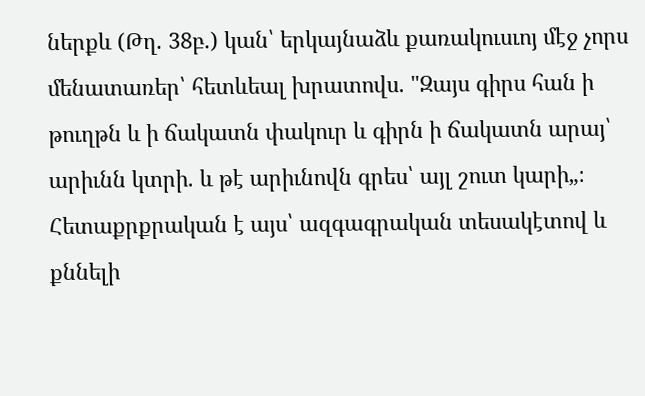ներքև (Թղ. 38բ.) կան՝ երկայնաձև քառակուսւոյ մէջ չորս մենատառեր՝ հետևեալ խրատովս. "Զայս գիրս հան ի թուղթն և ի ճակատն փակուր և գիրն ի ճակատն արայ՝ արիւնն կտրի. և թէ արիւնովն գրես՝ այլ շուտ կարի„։ Հետաքրքրական է այս՝ ազգագրական տեսակէտով և քննելի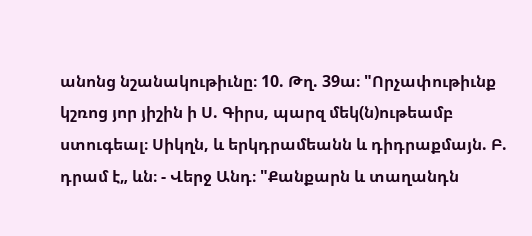անոնց նշանակութիւնը։ 10. Թղ. 39ա։ "Որչափութիւնք կշռոց յոր յիշին ի Ս. Գիրս, պարզ մեկ(ն)ութեամբ ստուգեալ։ Սիկղն, և երկդրամեանն և դիդրաքմայն. Բ. դրամ է„ ևն։ - Վերջ Անդ։ "Քանքարն և տաղանդն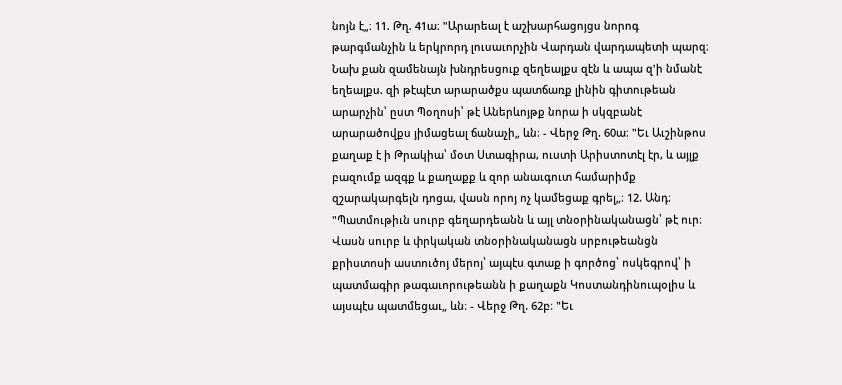նոյն է„։ 11. Թղ. 41ա։ "Արարեալ է աշխարհացոյցս նորոգ թարգմանչին և երկրորդ լուսաւորչին Վարդան վարդապետի պարզ։ Նախ քան զամենայն խնդրեսցուք զեղեալքս զէն և ապա զ'ի նմանէ եղեալքս. զի թէպէտ արարածքս պատճառք լինին գիտութեան արարչին՝ ըստ Պօղոսի՝ թէ Աներևոյթք նորա ի սկզբանէ արարածովքս յիմացեալ ճանաչի„ ևն։ - Վերջ Թղ. 60ա։ "Եւ Աւշինթոս քաղաք է ի Թրակիա՝ մօտ Ստագիրա, ուստի Արիստոտէլ էր, և այլք բազումք ազգք և քաղաքք և զոր անաւգուտ համարիմք զշարակարգելն դոցա, վասն որոյ ոչ կամեցաք գրել„։ 12. Անդ։ "Պատմութիւն սուրբ գեղարդեանն և այլ տնօրինականացն՝ թէ ուր։ Վասն սուրբ և փրկական տնօրինականացն սրբութեանցն քրիստոսի աստուծոյ մերոյ՝ այպէս գտաք ի գործոց՝ ոսկեգրով՝ ի պատմագիր թագաւորութեանն ի քաղաքն Կոստանդինուպօլիս և այսպէս պատմեցաւ„ ևն։ - Վերջ Թղ. 62բ։ "Եւ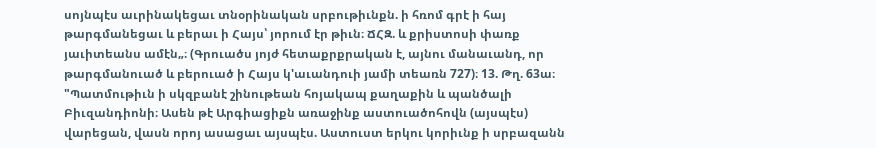սոյնպէս աւրինակեցաւ տնօրինական սրբութիւնքն. ի հռոմ գրէ ի հայ թարգմանեցաւ և բերաւ ի Հայս՝ յորում էր թիւն։ ՃՀԶ. և քրիստոսի փառք յաւիտեանս ամէն„։ (Գրուածս յոյժ հետաքրքրական է, այնու մանաւանդ, որ թարգմանուած և բերուած ի Հայս կ'աւանդուի յամի տեառն 727)։ 13. Թղ. 63ա։ "Պատմութիւն ի սկզբանէ շինութեան հոյակապ քաղաքին և պանծալի Բիւզանդիոնի։ Ասեն թէ Արգիացիքն առաջինք աստուածոհովն (այսպէս) վարեցան, վասն որոյ ասացաւ այսպէս. Աստուստ երկու կորիւնք ի սրբազանն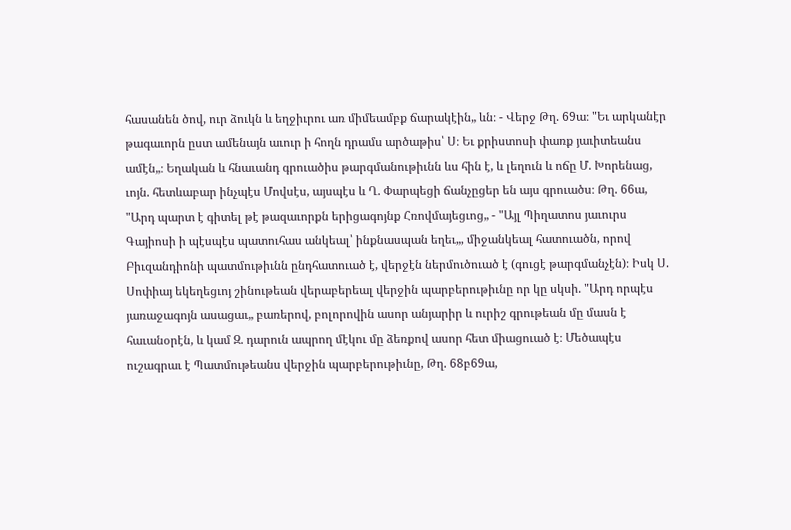հասանեն ծով, ուր ձուկն և եղջիւրու առ միմեամբք ճարակէին„ ևն։ - Վերջ Թղ. 69ա։ "Եւ արկանէր թագաւորն ըստ ամենայն աւուր ի հողն դրամս արծաթիս՝ Ս։ Եւ քրիստոսի փառք յաւիտեանս ամէն„։ Եղական և հնաւանդ գրուածիս թարգմանութիւնն ևս հին է, և լեղուն և ոճը Մ. Խորենաց, ւոյն. հետևաբար ինչպէս Մովսէս, այսպէս և Ղ. Փարպեցի ճանչըցեր են այս գրուածս։ Թղ. 66ա, "Արդ պարտ է գիտել թէ թազաւորքն երիցագոյնք Հռովմայեցւոց„ - "Այլ Պիղատոս յաւուրս Գայիոսի ի պէսպէս պատուհաս անկեալ՝ ինքնասպան եղեւ„, միջանկեալ հատուածն, որով Բիւզանդիոնի պատմութիւնն ընդհատուած է, վերջէն ներմուծուած է (գուցէ թարգմանչէն)։ Իսկ Ս. Սոփիայ եկեղեցւոյ շինութեան վերաբերեալ վերջին պարբերութիւնը որ կը սկսի. "Արդ որպէս յառաջագոյն ասացաւ„ բառերով, բոլորովին ասոր անյարիր և ուրիշ գրութեան մը մասն է հաւանօրէն, և կամ Զ. դարուն ապրող մէկու մը ձեռքով ասոր հետ միացուած է։ Մեծապէս ուշագրաւ է Պատմութեանս վերջին պարբերութիւնը, Թղ. 68բ69ա,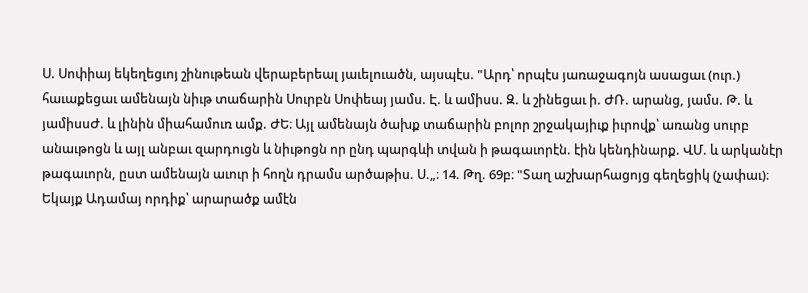Ս. Սոփիայ եկեղեցւոյ շինութեան վերաբերեալ յաւելուածն, այսպէս. "Արդ՝ որպէս յառաջագոյն ասացաւ (ուր.) հաւաքեցաւ ամենայն նիւթ տաճարին Սուրբն Սոփեայ յամս. Է. և ամիսս. Զ. և շինեցաւ ի. ԺՌ. արանց, յամս. Թ. և յամիսսԺ. և լինին միահամուռ ամք. ԺԵ։ Այլ ամենայն ծախք տաճարին բոլոր շրջակայիւք իւրովք՝ առանց սուրբ անաւթոցն և այլ անբաւ զարդուցն և նիւթոցն որ ընդ պարգևի տվան ի թագաւորէն. էին կենդինարք. ՎՄ. և արկանէր թագաւորն, ըստ ամենայն աւուր ի հողն դրամս արծաթիս. Ս.„։ 14. Թղ. 69բ։ "Տաղ աշխարհացոյց գեղեցիկ (չափաւ)։ Եկայք Ադամայ որդիք՝ արարածք ամէն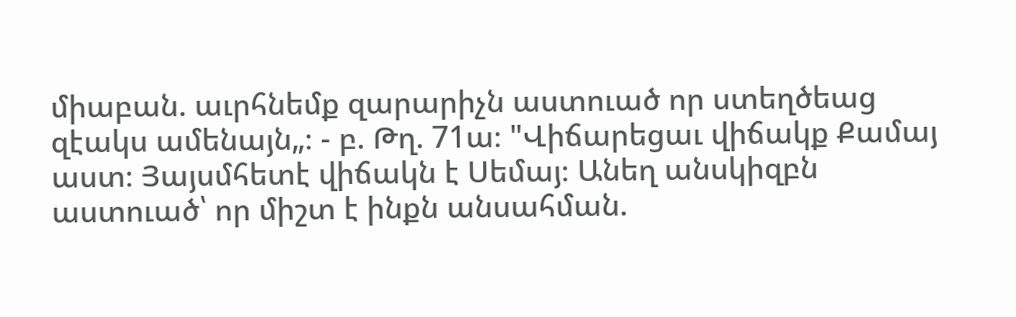միաբան. աւրհնեմք զարարիչն աստուած որ ստեղծեաց զէակս ամենայն„։ - բ. Թղ. 71ա։ "Վիճարեցաւ վիճակք Քամայ աստ։ Յայսմհետէ վիճակն է Սեմայ։ Անեղ անսկիզբն աստուած՝ որ միշտ է ինքն անսահման.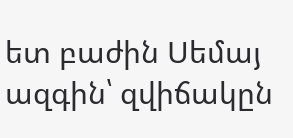ետ բաժին Սեմայ ազգին՝ զվիճակըն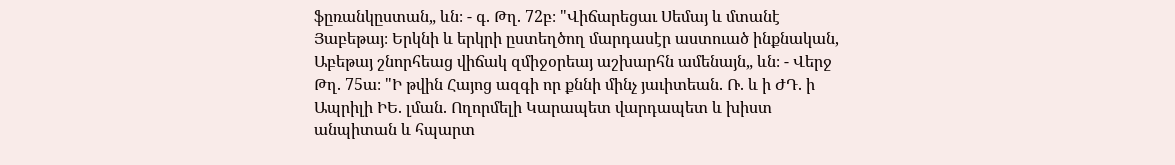ֆըռանկըստան„ ևն։ - գ. Թղ. 72բ։ "Վիճարեցաւ Սեմայ և մտանէ Յաբեթայ։ Երկնի և երկրի ըստեղծող մարդասէր աստուած ինքնական, Աբեթայ շնորհեաց վիճակ զմիջօրեայ աշխարհն ամենայն„ ևն։ - Վերջ Թղ. 75ա։ "Ի թվին Հայոց ազգի որ քննի մինչ յաւիտեան. Ռ. և ի ԺԴ. ի Ապրիլի ԻԵ. լման. Ողորմելի Կարապետ վարդապետ և խիստ անպիտան և հպարտ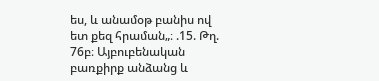ես, և անամօթ բանիս ով ետ քեզ հրաման„։ .15. Թղ. 76բ։ Այբուբենական բառքիրք անձանց և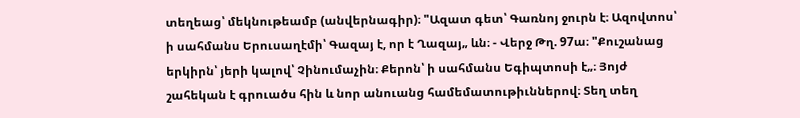տեղեաց՝ մեկնութեամբ (անվերնագիր)։ "Ազատ գետ՝ Գառնոյ ջուրն է։ Ազովտոս՝ ի սահմանս Երուսաղէմի՝ Գազայ է, որ է Ղազայ„ ևն։ - Վերջ Թղ. 97ա։ "Քուշանաց երկիրն՝ յերի կալով՝ Չինումաչին։ Քերոն՝ ի սահմանս Եգիպտոսի է„։ Յոյժ շահեկան է գրուածս հին և նոր անուանց համեմատութիւններով։ Տեղ տեղ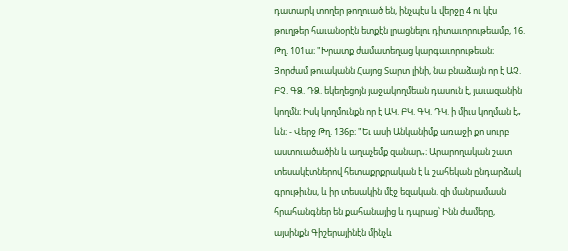դատարկ տողեր թողուած են, ինչպէս և վերջը 4 ու կէս թուղթեր հաւանօրէն ետքէն լրացնելու դիտաւորութեամբ, 16. Թղ. 101ա։ "Խրատք ժամատեղաց կարգաւորութեան։ Յորժամ թուականն Հայոց Տարտ լինի, նա բնաձայն որ է ԱՉ. ԲՉ. ԳՁ. ԴՁ. եկեղեցոյն յաջակողմեան դասուն է, յաւազանին կողմն։ Իսկ կողմունքն որ է ԱԿ. ԲԿ. ԳԿ. ԴԿ. ի միւս կողման է„ ևն։ - Վերջ Թղ. 136բ։ "Եւ ասի Անկանիմք առաջի քո սուրբ աստուածածին և աղաչեմք զանար„։ Արարողական շատ տեսակէտներով հետաքրքրական է և շահեկան ընդարձակ գրութիւնս, և իր տեսակին մէջ եզական. զի մանրամասն հրահանգներ են քահանայից և դպրաց՝ Ինն ժամերը, այսինքն Գիշերայինէն մինչև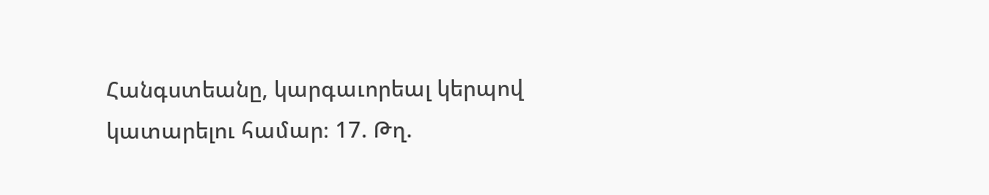Հանգստեանը, կարգաւորեալ կերպով կատարելու համար։ 17. Թղ.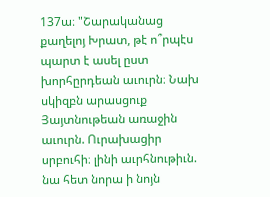137ա։ "Շարականաց քաղելոյ Խրատ, թէ ո՞րպէս պարտ է ասել ըստ խորհըրդեան աւուրն։ Նախ սկիզբն արասցուք Յայտնութեան առաջին աւուրն. Ուրախացիր սրբուհի։ լինի աւրհնութիւն. նա հետ նորա ի նոյն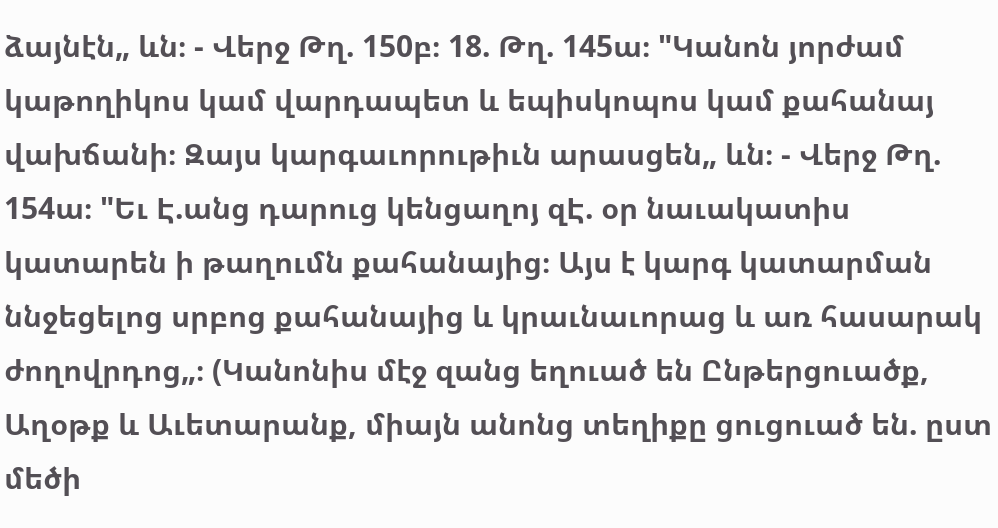ձայնէն„ ևն։ - Վերջ Թղ. 150բ։ 18. Թղ. 145ա։ "Կանոն յորժամ կաթողիկոս կամ վարդապետ և եպիսկոպոս կամ քահանայ վախճանի։ Զայս կարգաւորութիւն արասցեն„ ևն։ - Վերջ Թղ. 154ա։ "Եւ Է.անց դարուց կենցաղոյ զԷ. օր նաւակատիս կատարեն ի թաղումն քահանայից։ Այս է կարգ կատարման ննջեցելոց սրբոց քահանայից և կրաւնաւորաց և առ հասարակ ժողովրդոց„։ (Կանոնիս մէջ զանց եղուած են Ընթերցուածք, Աղօթք և Աւետարանք, միայն անոնց տեղիքը ցուցուած են. ըստ մեծի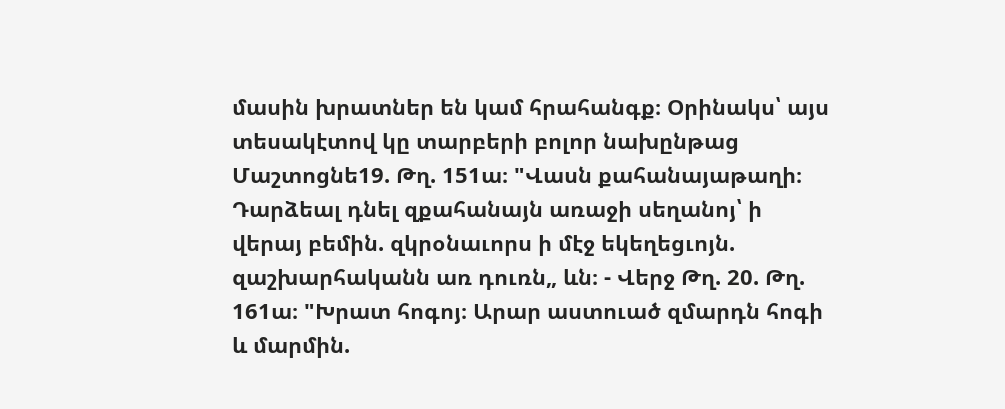մասին խրատներ են կամ հրահանգք։ Օրինակս՝ այս տեսակէտով կը տարբերի բոլոր նախընթաց Մաշտոցնե19. Թղ. 151ա։ "Վասն քահանայաթաղի։ Դարձեալ դնել զքահանայն առաջի սեղանոյ՝ ի վերայ բեմին. զկրօնաւորս ի մէջ եկեղեցւոյն. զաշխարհականն առ դուռն„ ևն։ - Վերջ Թղ. 20. Թղ. 161ա։ "Խրատ հոգոյ։ Արար աստուած զմարդն հոգի և մարմին.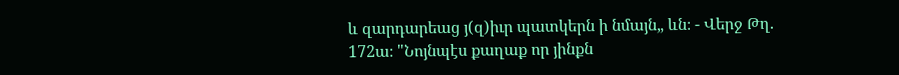և զարդարեաց յ(զ)իւր պատկերն ի նմայն„ ևն։ - Վերջ Թղ. 172ա։ "Նոյնպէս քաղաք որ յինքն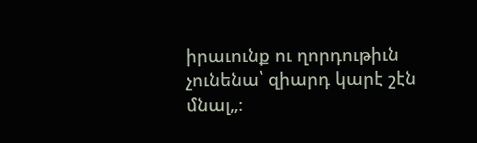իրաւունք ու ղորդութիւն չունենա՝ զիարդ կարէ շէն մնալ„։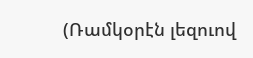(Ռամկօրէն լեզուով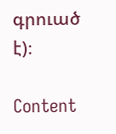գրուած է)։

Content